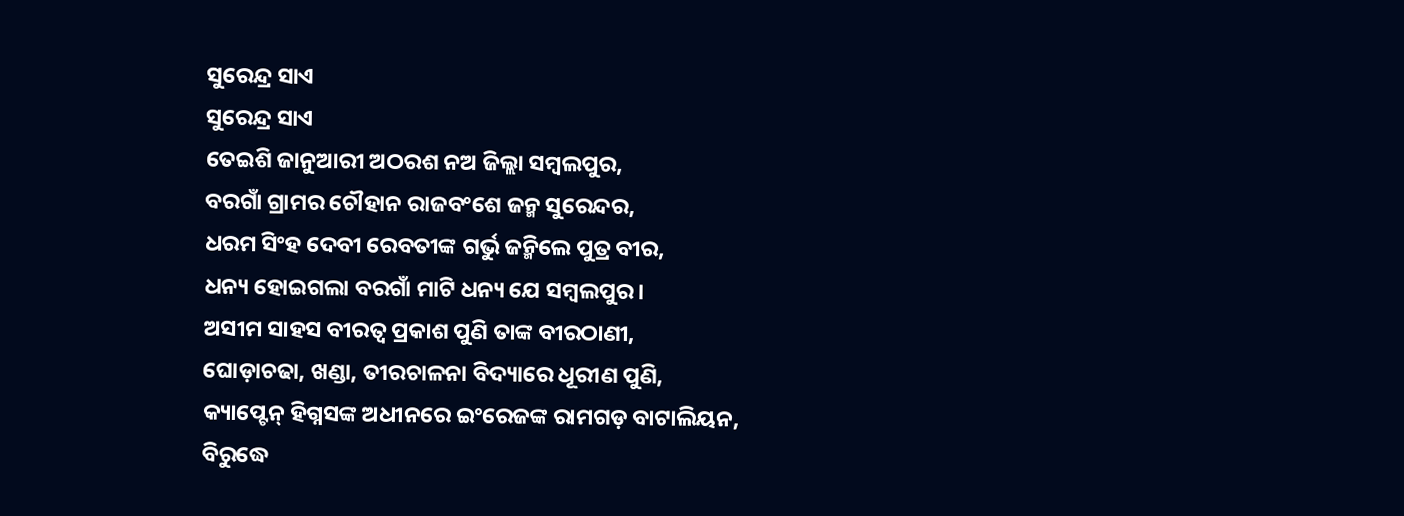ସୁରେନ୍ଦ୍ର ସାଏ
ସୁରେନ୍ଦ୍ର ସାଏ
ତେଇଶି ଜାନୁଆରୀ ଅଠରଶ ନଅ ଜିଲ୍ଲା ସମ୍ବଲପୁର,
ବରଗାଁ ଗ୍ରାମର ଚୌହାନ ରାଜବଂଶେ ଜନ୍ମ ସୁରେନ୍ଦର,
ଧରମ ସିଂହ ଦେବୀ ରେବତୀଙ୍କ ଗର୍ଭୁ ଜନ୍ମିଲେ ପୁତ୍ର ବୀର,
ଧନ୍ୟ ହୋଇଗଲା ବରଗାଁ ମାଟି ଧନ୍ୟ ଯେ ସମ୍ବଲପୁର।
ଅସୀମ ସାହସ ବୀରତ୍ବ ପ୍ରକାଶ ପୁଣି ତାଙ୍କ ବୀରଠାଣୀ,
ଘୋଡ଼ାଚଢା, ଖଣ୍ଡା, ତୀରଚାଳନା ବିଦ୍ୟାରେ ଧୂରୀଣ ପୁଣି,
କ୍ୟାପ୍ଟେନ୍ ହିଗ୍ନସଙ୍କ ଅଧୀନରେ ଇଂରେଜଙ୍କ ରାମଗଡ଼ ବାଟାଲିୟନ,
ବିରୁଦ୍ଧେ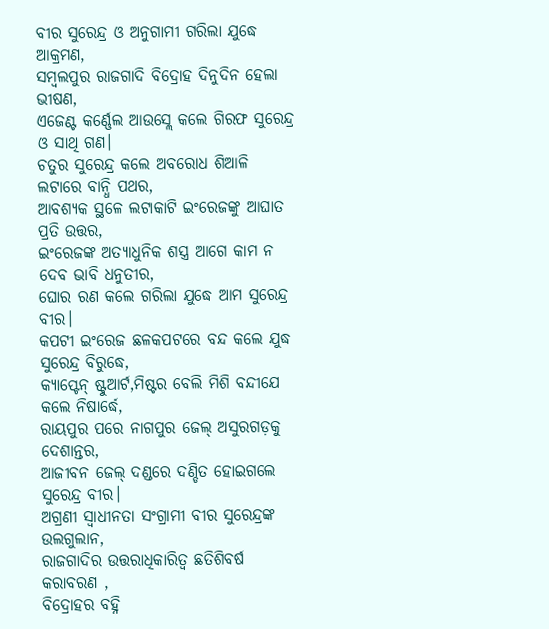ବୀର ସୁରେନ୍ଦ୍ର ଓ ଅନୁଗାମୀ ଗରିଲା ଯୁଦ୍ଧେ ଆକ୍ରମଣ,
ସମ୍ବଲପୁର ରାଜଗାଦି ବିଦ୍ରୋହ ଦିନୁଦିନ ହେଲା ଭୀଷଣ,
ଏଜେଣ୍ଟ କର୍ଣ୍ଣେଲ ଆଉସ୍ଲେ କଲେ ଗିରଫ ସୁରେନ୍ଦ୍ର ଓ ସାଥି ଗଣ।
ଚତୁର ସୁରେନ୍ଦ୍ର କଲେ ଅବରୋଧ ଶିଆଳି ଲଟାରେ ବାନ୍ଧି ପଥର,
ଆବଶ୍ୟକ ସ୍ଥଳେ ଲଟାକାଟି ଇଂରେଜଙ୍କୁ ଆଘାତ ପ୍ରତି ଉତ୍ତର,
ଇଂରେଜଙ୍କ ଅତ୍ୟାଧୁନିକ ଶସ୍ତ୍ର ଆଗେ କାମ ନ ଦେବ ଭାବି ଧନୁତୀର,
ଘୋର ରଣ କଲେ ଗରିଲା ଯୁଦ୍ଧେ ଆମ ସୁରେନ୍ଦ୍ର ବୀର।
କପଟୀ ଇଂରେଜ ଛଳକପଟରେ ବନ୍ଦ କଲେ ଯୁଦ୍ଧ ସୁରେନ୍ଦ୍ର ବିରୁଦ୍ଧେ,
କ୍ୟାପ୍ଟେନ୍ ଷ୍ଟୁଆର୍ଟ,ମିଷ୍ଟର ବେଲି ମିଶି ବନ୍ଦୀଯେ କଲେ ନିଷାର୍ଦ୍ଧେ,
ରାୟପୁର ପରେ ନାଗପୁର ଜେଲ୍ ଅସୁରଗଡ଼କୁ ଦେଶାନ୍ତର,
ଆଜୀବନ ଜେଲ୍ ଦଣ୍ଡରେ ଦଣ୍ଡିତ ହୋଇଗଲେ ସୁରେନ୍ଦ୍ର ବୀର।
ଅଗ୍ରଣୀ ସ୍ୱାଧୀନତା ସଂଗ୍ରାମୀ ବୀର ସୁରେନ୍ଦ୍ରଙ୍କ ଉଲଗୁଲାନ,
ରାଜଗାଦିର ଉତ୍ତରାଧିକାରିତ୍ୱ ଛତିଶିବର୍ଷ କରାବରଣ ,
ବିଦ୍ରୋହର ବହ୍ନି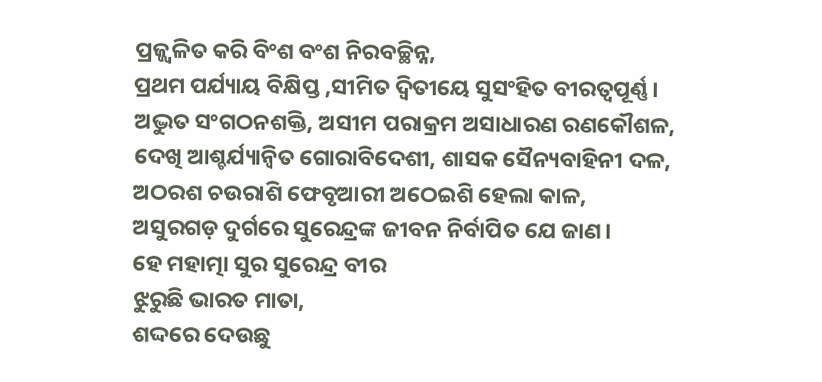ପ୍ରଜ୍ଜ୍ଵଳିତ କରି ବିଂଶ ବଂଶ ନିରବଚ୍ଛିନ୍ନ,
ପ୍ରଥମ ପର୍ଯ୍ୟାୟ ବିକ୍ଷିପ୍ତ ,ସୀମିତ ଦ୍ୱିତୀୟେ ସୁସଂହିତ ବୀରତ୍ୱପୂର୍ଣ୍ଣ।
ଅଦ୍ଭୁତ ସଂଗଠନଶକ୍ତି, ଅସୀମ ପରାକ୍ରମ ଅସାଧାରଣ ରଣକୌଶଳ,
ଦେଖି ଆଶ୍ଚର୍ଯ୍ୟାନ୍ଵିତ ଗୋରାବିଦେଶୀ, ଶାସକ ସୈନ୍ୟବାହିନୀ ଦଳ,
ଅଠରଶ ଚଉରାଶି ଫେବୃଆରୀ ଅଠେଇଶି ହେଲା କାଳ,
ଅସୁରଗଡ଼ ଦୁର୍ଗରେ ସୁରେନ୍ଦ୍ରଙ୍କ ଜୀବନ ନିର୍ବାପିତ ଯେ ଜାଣ।
ହେ ମହାତ୍ମା ସୁର ସୁରେନ୍ଦ୍ର ବୀର
ଝୁରୁଛି ଭାରତ ମାତା,
ଶଦ୍ଦରେ ଦେଉଛୁ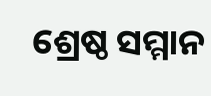ଶ୍ରେଷ୍ଠ ସମ୍ମାନ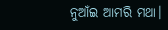ନୁଆଁଇ ଆମରି ମଥା।